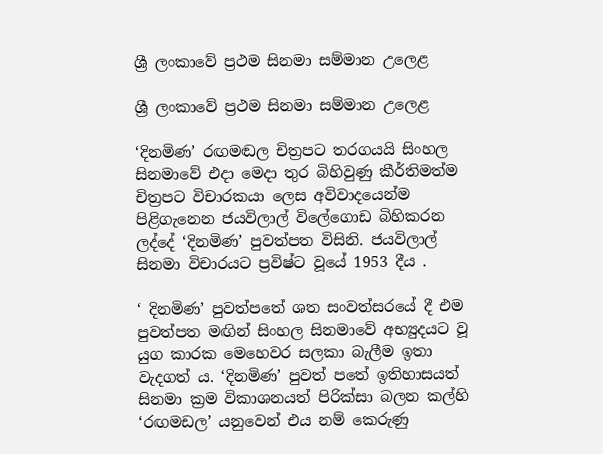ශ්‍රී ලංකාවේ ප්‍රථම සිනමා සම්මාන උලෙළ

ශ්‍රී ලංකාවේ ප්‍රථම සිනමා සම්මාන උලෙළ

‘දිනමිණ’ රඟමඬල චිත්‍රපට තරගයයි සිංහල සිනමාවේ එදා මෙදා තුර බිහිවුණු කීර්තිමත්ම චිත්‍රපට විචාරකයා ලෙස අවිවාදයෙන්ම පිළිගැනෙන ජයවිලාල් විලේගොඩ බිහිකරන ලද්දේ ‘දිනමිණ’ පුවත්පත විසිනි. ජයවිලාල් සිනමා විචාරයට ප්‍රවිෂ්ට වූයේ 1953 දීය .

‘ දිනමිණ’ පුවත්පතේ ශත සංවත්සරයේ දී එම පුවත්පත මඟින් සිංහල සිනමාවේ අභ්‍යුදයට වූ යුග කාරක මෙහෙවර සලකා බැලීම ඉතා වැදගත් ය. ‘දිනමිණ’ පුවත් පතේ ඉතිහාසයත් සිනමා ක්‍රම විකාශනයත් පිරික්සා බලන කල්හි ‘රඟමඩල’ යනුවෙන් එය නම් කෙරුණු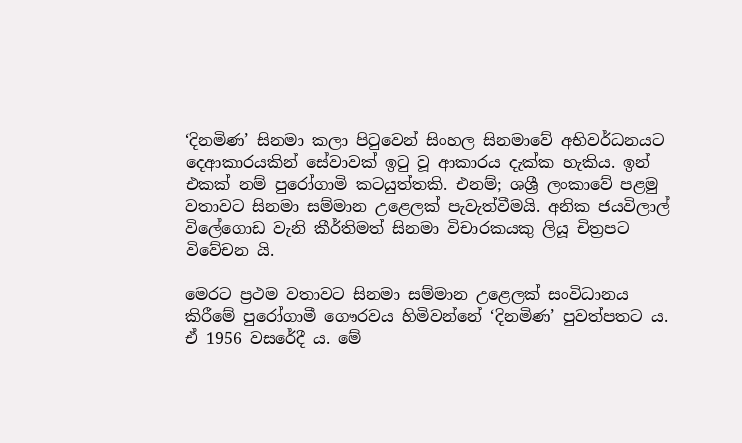‘දිනමිණ’ සිනමා කලා පිටුවෙන් සිංහල සිනමාවේ අභිවර්ධනයට දෙආකාරයකින් සේවාවක් ඉටු වූ ආකාරය දැක්ක හැකිය. ඉන් එකක් නම් පුරෝගාමි කටයුත්තකි. එනම්; ශශ්‍රී ලංකාවේ පළමු වතාවට සිනමා සම්මාන උළෙලක් පැවැත්වීමයි. අනික ජයවිලාල් විලේගොඩ වැනි කීර්තිමත් සිනමා විචාරකයකු ලියූ චිත්‍රපට විවේචන යි.

මෙරට ප්‍රථම වතාවට සිනමා සම්මාන උළෙලක් සංවිධානය කිරීමේ පුරෝගාමී ගෞරවය හිමිවන්නේ ‘දිනමිණ’ පුවත්පතට ය. ඒ 1956 වසරේදී ය. මේ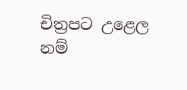චිත්‍රපට උළෙල නම්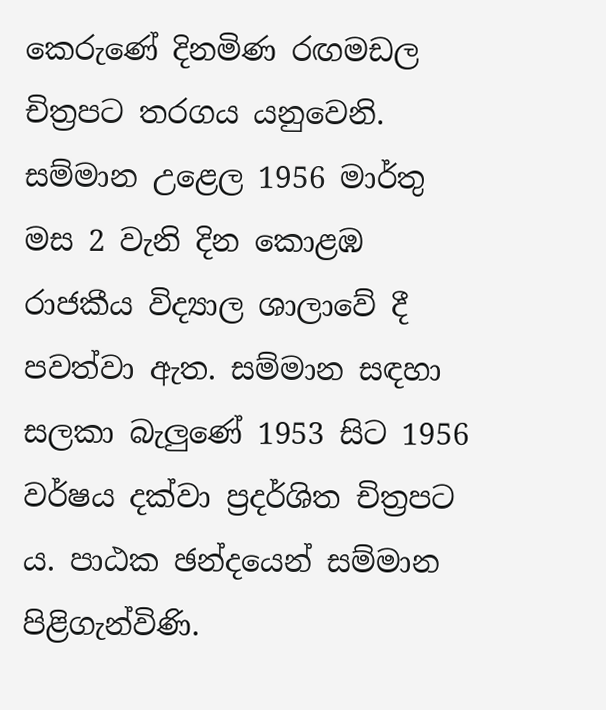කෙරුණේ දිනමිණ රඟමඩල චිත්‍රපට තරගය යනුවෙනි. සම්මාන උළෙල 1956 මාර්තු මස 2 වැනි දින කොළඹ රාජකීය විද්‍යාල ශාලාවේ දී පවත්වා ඇත. සම්මාන සඳහා සලකා බැලුණේ 1953 සිට 1956 වර්ෂය දක්වා ප්‍රදර්ශිත චිත්‍රපට ය. පාඨක ඡන්දයෙන් සම්මාන පිළිගැන්විණි.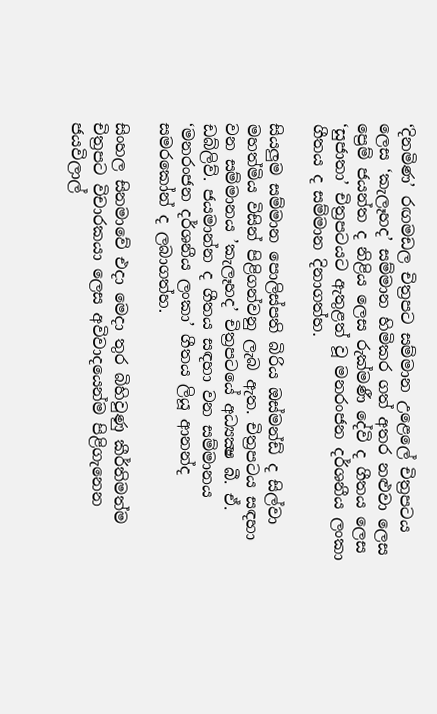‘දිනමිණ’ රඟමඩල චිත්‍රපට සම්මාන උළෙලේ චිත්‍රපටය ලෙස ‘කැලෑහද’ සම්මාන හිමිකර ගත් අතර නළුවා ලෙස ප්‍රෙම් ජයන්ත ද නිළිය ලෙස රුක්මණී දේවි ද ගීතය ලෙස ‘සුජාතා’ චිත්‍රපටයට ඇතුළත් වූ මනරංජන දර්ශනීය ලංකා ගීතය ද සම්මාන දිනාගත්හ.

සියලුම සම්මාන පොලිස්පති බිරිය ඔස්මන්ඩ් ද සිල්වා මහත්මිය විසින් පිළිගන්වනු ලැබ ඇත. චිත්‍රපටය සඳහා වන සම්මානය ’කැලෑහද’ චිත්‍රපටයේ අධ්‍යක්‍ෂ බී. ඒ. ඩබ්ලිව්. ජයමාන්න ද ගීතය සඳහා වන සම්මානය ‘මනරංජන දර්ශනීය ලංකා’ ගීතය ලියූ ආනන්ද සමරකෝන් ද ලබාගත්හ.

සිංහල සිනමාවේ එදා මෙදා තුර බිහිවුණු කීර්තිමත්ම චිත්‍රපට විචාරකයා ලෙස අවිවාදයෙන්ම පිළිගැනෙන ජයවිලාල්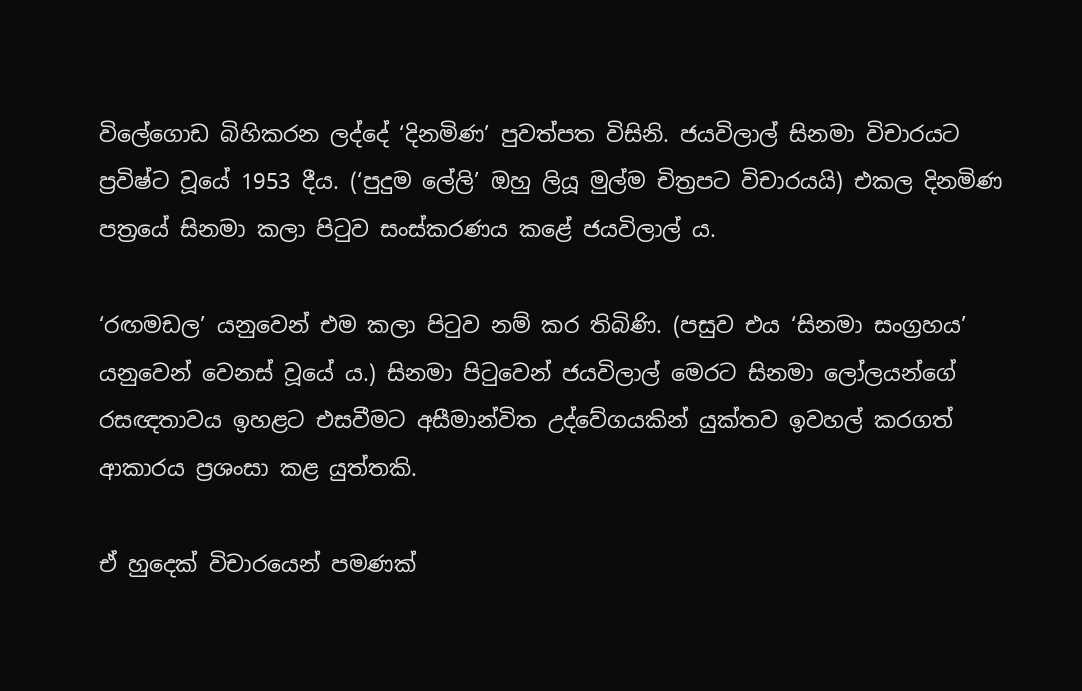විලේගොඩ බිහිකරන ලද්දේ ‘දිනමිණ’ පුවත්පත විසිනි. ජයවිලාල් සිනමා විචාරයට ප්‍රවිෂ්ට වූයේ 1953 දීය. (‘පුදුම ලේලි’ ඔහු ලියූ මුල්ම චිත්‍රපට විචාරයයි) එකල දිනමිණ පත්‍රයේ සිනමා කලා පිටුව සංස්කරණය කළේ ජයවිලාල් ය.

‘රඟමඩල’ යනුවෙන් එම කලා පිටුව නම් කර තිබිණි. (පසුව එය ‘සිනමා සංග්‍රහය’ යනුවෙන් වෙනස් වූයේ ය.) සිනමා පිටුවෙන් ජයවිලාල් මෙරට සිනමා ලෝලයන්ගේ රසඥතාවය ඉහළට එසවීමට අසීමාන්විත උද්වේගයකින් යුක්තව ඉවහල් කරගත් ආකාරය ප්‍රශංසා කළ යුත්තකි.

ඒ හුදෙක් විචාරයෙන් පමණක්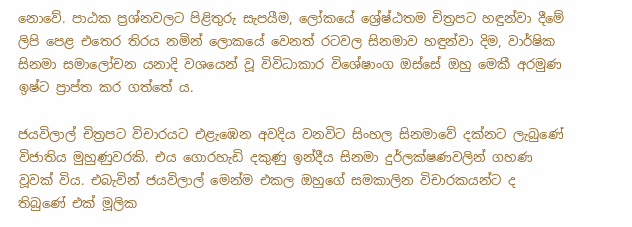නොවේ. පාඨක ප්‍රශ්නවලට පිළිතුරු සැපයීම, ලෝකයේ ශ්‍රේෂ්ඨතම චිත්‍රපට හඳුන්වා දීමේ ලිපි පෙළ එතෙර තිරය නමින් ලොකයේ වෙනත් රටවල සිනමාව හඳුන්වා දිම, වාර්ෂික සිනමා සමාලෝචන යනාදි වශයෙන් වූ විවිධාකාර විශේෂාංග ඔස්සේ ඔහු මෙකී අරමුණ ඉෂ්ට ප්‍රාප්ත කර ගත්තේ ය.

ජයවිලාල් චිත්‍රපට විචාරයට එළැඹෙන අවදිය වනවිට සිංහල සිනමාවේ දක්නට ලැබුණේ විජාතිය මුහුණුවරකි. එය ගොරහැඩි දකුණු ඉන්දීය සිනමා දුර්ලක්ෂණවලින් ගහණ වූවක් විය. එබැවින් ජයවිලාල් මෙන්ම එකල ඔහුගේ සමකාලින විචාරකයන්ට ද තිබුණේ එක් මූලික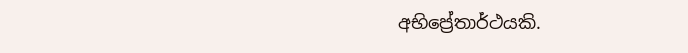අභිප්‍රේතාර්ථයකි.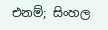එනම්; සිංහල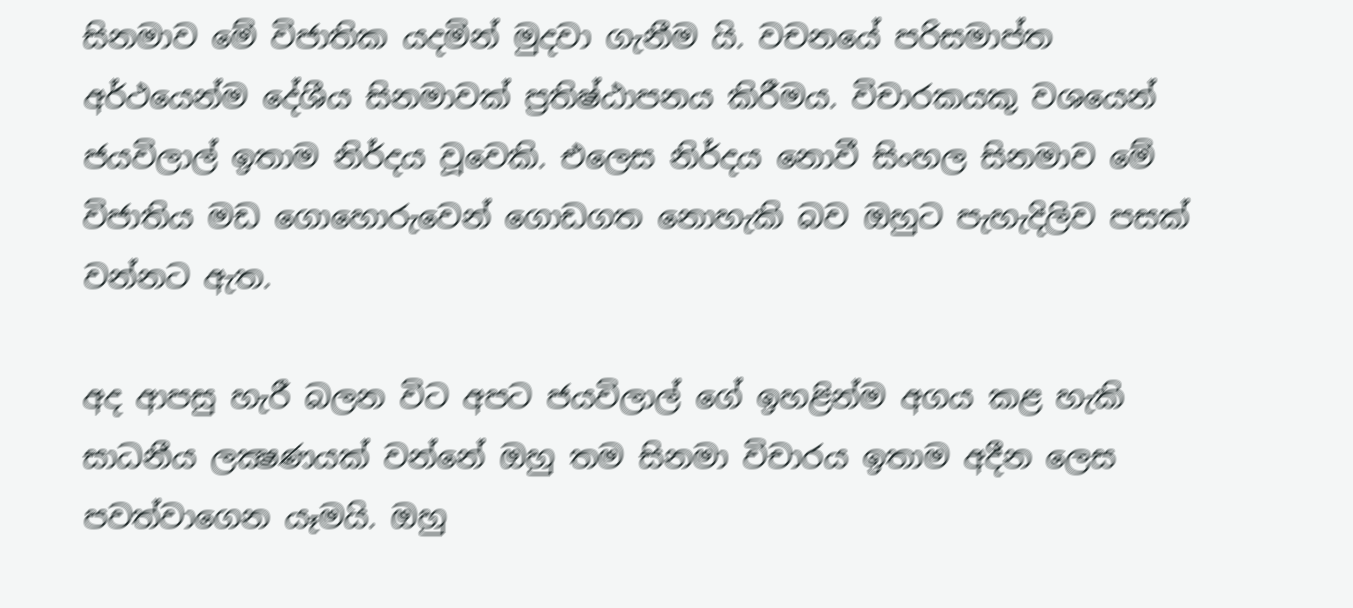සිනමාව මේ විජාතික යදමින් මුදවා ගැනීම යි. වචනයේ පරිසමාප්ත අර්ථයෙන්ම දේශීය සිනමාවක් ප්‍රතිෂ්ඨාපනය කිරීමය. විචාරකයකු වශයෙන් ජයවිලාල් ඉතාම නිර්දය වූවෙකි. එලෙස නිර්දය නොවී සිංහල සිනමාව මේ විජාතිය මඩ ගොහොරුවෙන් ගොඩගත නොහැකි බව ඔහුට පැහැදිලිව පසක් වන්නට ඇත.

අද ආපසු හැරී බලන විට අපට ජයවිලාල් ගේ ඉහළින්ම අගය කළ හැකි සාධනීය ලක්‍ෂණයක් වන්නේ ඔහු තම සිනමා විචාරය ඉතාම අදීන ලෙස පවත්වාගෙන යෑමයි. ඔහු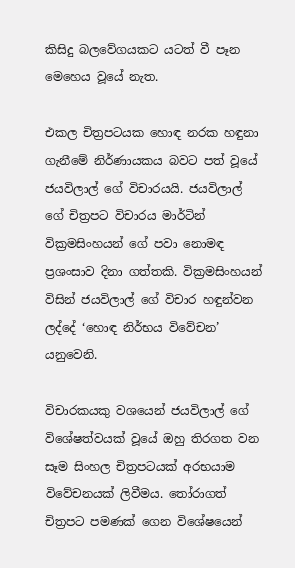කිසිදු බලවේගයකට යටත් වී පෑන මෙහෙය වූයේ නැත.

එකල චිත්‍රපටයක හොඳ නරක හඳුනා ගැනීමේ නිර්ණායකය බවට පත් වූයේ ජයවිලාල් ගේ විචාරයයි. ජයවිලාල් ගේ චිත්‍රපට විචාරය මාර්ටින් වික්‍රමසිංහයන් ගේ පවා නොමඳ ප්‍රශංසාව දිනා ගත්තකි. වික්‍රමසිංහයන් විසින් ජයවිලාල් ගේ විචාර හඳුන්වන ලද්දේ ‘හොඳ නිර්භය විවේචන’ යනුවෙනි.

විචාරකයකු වශයෙන් ජයවිලාල් ගේ විශේෂත්වයක් වූයේ ඔහු තිරගත වන සෑම සිංහල චිත්‍රපටයක් අරභයාම විවේචනයක් ලිවීමය. තෝරාගත් චිත්‍රපට පමණක් ගෙන විශේෂයෙන්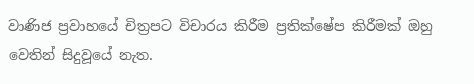වාණිජ ප්‍රවාහයේ චිත්‍රපට විචාරය කිරීම ප්‍රතික්ෂේප කිරීමක් ඔහු වෙතින් සිදුවූයේ නැත.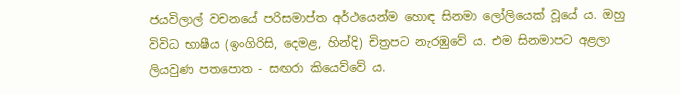ජයවිලාල් වචනයේ පරිසමාප්ත අර්ථයෙන්ම හොඳ සිනමා ලෝලියෙක් වූයේ ය. ඔහු විවිධ භාෂීය (ඉංගිරිසි, දෙමළ, හින්දි) චිත්‍රපට නැරඹුවේ ය. එම සිනමාපට අළලා ලියවුණ පතපොත - සඟරා කියෙව්වේ ය.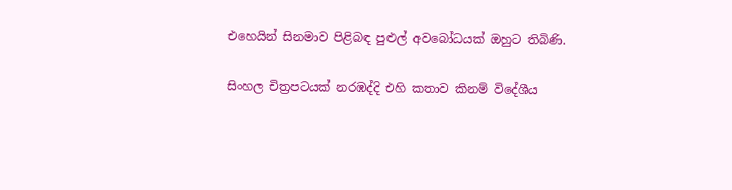එහෙයින් සිනමාව පිළිබඳ පුළුල් අවබෝධයක් ඔහුට තිබිණි.

සිංහල චිත්‍රපටයක් නරඹද්දි එහි කතාව කිනම් විදේශීය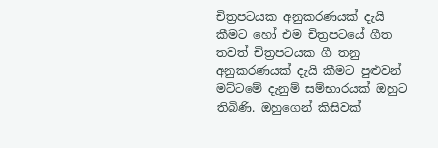චිත්‍රපටයක අනුකරණයක් දැයි කීමට හෝ එම චිත්‍රපටයේ ගීත තවත් චිත්‍රපටයක ගී තනු අනුකරණයක් දැයි කීමට පුළුවන් මට්ටමේ දැනුම් සම්භාරයක් ඔහුට තිබිණි. ඔහුගෙන් කිසිවක්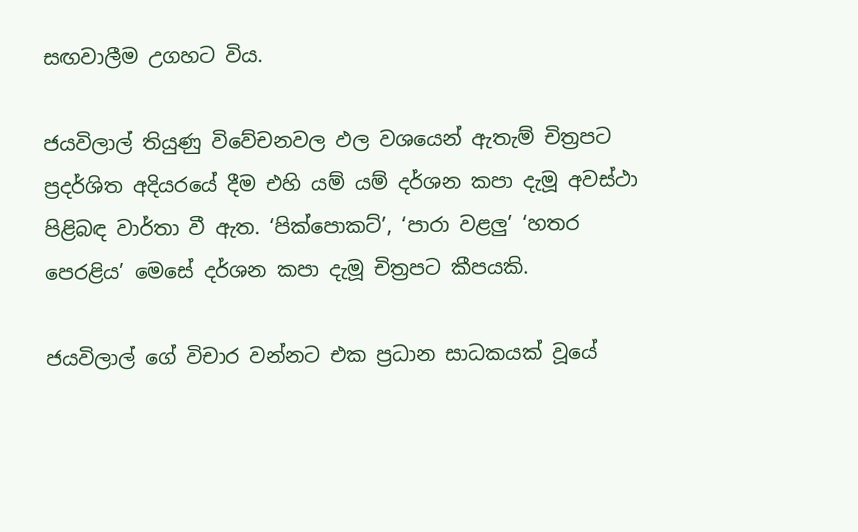සඟවාලීම උගහට විය.

ජයවිලාල් තියුණු විවේචනවල ඵල වශයෙන් ඇතැම් චිත්‍රපට ප්‍රදර්ශිත අදියරයේ දීම එහි යම් යම් දර්ශන කපා දැමූ අවස්ථා පිළිබඳ වාර්තා වී ඇත. ‘පික්පොකට්’, ‘පාරා වළලු’ ‘හතර පෙරළිය’ මෙසේ දර්ශන කපා දැමූ චිත්‍රපට කීපයකි.

ජයවිලාල් ගේ විචාර වන්නට එක ප්‍රධාන සාධකයක් වූයේ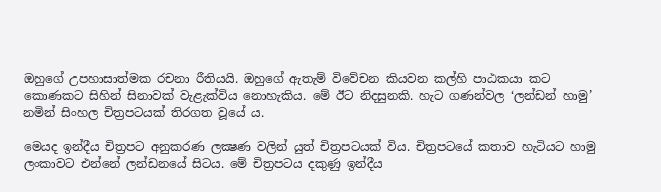ඔහුගේ උපහාසාත්මක රචනා රීතියයි. ඔහුගේ ඇතැම් විවේචන කියවන කල්හි පාඨකයා කට කොණකට සිහින් සිනාවක් වැළැක්විය නොහැකිය. මේ ඊට නිදසුනකි. හැට ගණන්වල ‘ලන්ඩන් හාමු’ නමින් සිංහල චිත්‍රපටයක් තිරගත වූයේ ය.

මෙයද ඉන්දීය චිත්‍රපට අනුකරණ ලක්‍ෂණ වලින් යුත් චිත්‍රපටයක් විය. චිත්‍රපටයේ කතාව හැටියට හාමු ලංකාවට එන්නේ ලන්ඩනයේ සිටය. මේ චිත්‍රපටය දකුණු ඉන්දීය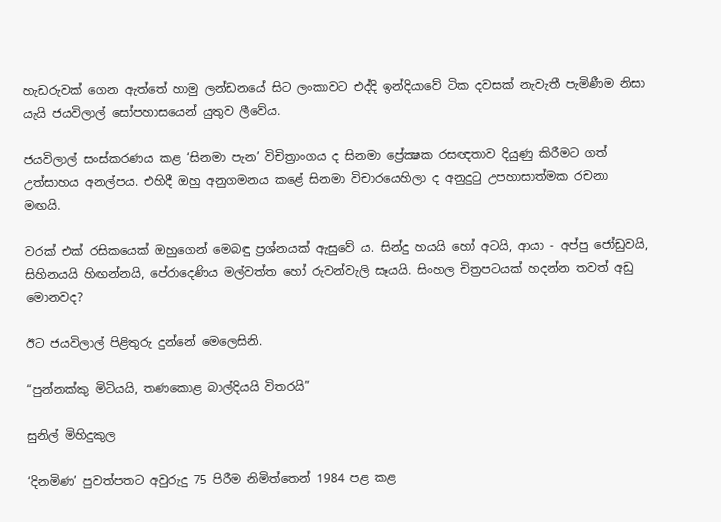හැඩරුවක් ගෙන ඇත්තේ හාමු ලන්ඩනයේ සිට ලංකාවට එද්දි ඉන්දියාවේ ටික දවසක් නැවැතී පැමිණීම නිසා යැයි ජයවිලාල් සෝපහාසයෙන් යුතුව ලීවේය.

ජයවිලාල් සංස්කරණය කළ ‘සිනමා පැන’ විචිත්‍රාංගය ද සිනමා ප්‍රේක්‍ෂක රසඥතාව දියුණු කිරීමට ගත් උත්සාහය අනල්පය. එහිදී ඔහු අනුගමනය කළේ සිනමා විචාරයෙහිලා ද අනුදුටු උපහාසාත්මක රචනා මඟයි.

වරක් එක් රසිකයෙක් ඔහුගෙන් මෙබඳු ප්‍රශ්නයක් ඇසුවේ ය. සින්දු හයයි හෝ අටයි, ආයා - අප්පු ජෝඩුවයි, සිහිනයයි හිඟන්නයි, පේරාදෙණිය මල්වත්ත හෝ රුවන්වැලි සෑයයි. සිංහල චිත්‍රපටයක් හදන්න තවත් අඩු මොනවද?

ඊට ජයවිලාල් පිළිතුරු දුන්නේ මෙලෙසිනි.

“පුන්නක්කු මිටියයි, තණකොළ බාල්දියයි විතරයි”

සුනිල් මිහිදුකුල

‘දිනමිණ’ පුවත්පතට අවුරුදු 75 පිරීම නිමිත්තෙන් 1984 පළ කළ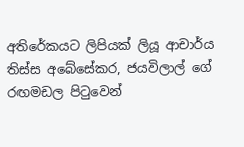අතිරේකයට ලිපියක් ලියූ ආචාර්ය තිස්ස අබේසේකර, ජයවිලාල් ගේ රඟමඩල පිටුවෙන්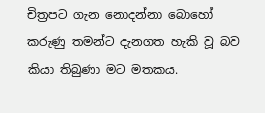චිත්‍රපට ගැන නොදන්නා බොහෝ කරුණු තමන්ට දැනගත හැකි වූ බව කියා තිබුණා මට මතකය.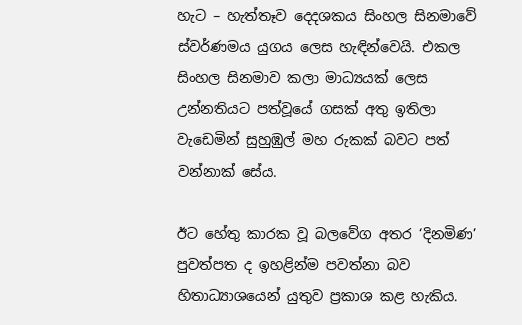හැට – හැත්තෑව දෙදශකය සිංහල සිනමාවේ ස්වර්ණමය යුගය ලෙස හැඳින්වෙයි. එකල සිංහල සිනමාව කලා මාධ්‍යයක් ලෙස උන්නතියට පත්වූයේ ගසක් අතු ඉතිලා වැඩෙමින් සුහුඹුල් මහ රුකක් බවට පත් වන්නාක් සේය.

ඊට හේතු කාරක වූ බලවේග අතර ‘දිනමිණ’ පුවත්පත ද ඉහළින්ම පවත්නා බව හිතාධ්‍යාශයෙන් යුතුව ප්‍රකාශ කළ හැකිය.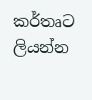කර්තෘට ලියන්න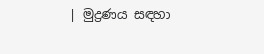| මුද්‍රණය සඳහා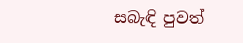සබැඳි පුවත්